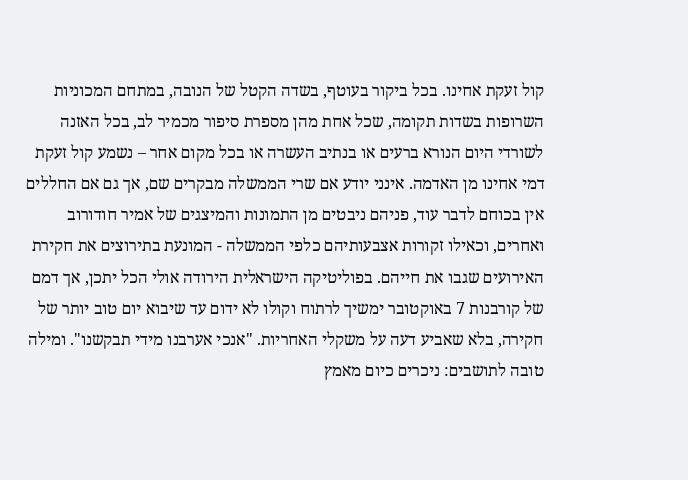קול זעקת אחינו. בכל ביקור בעוטף, בשדה הקטל של הנובה, במתחם המכוניות השרופות בשדות תקומה, שכל אחת מהן מספרת סיפור מכמיר לב, בכל האזנה לשורדי היום הנורא ברעים או בנתיב העשרה או בכל מקום אחר – נשמע קול זעקת דמי אחינו מן האדמה. אינני יודע אם שרי הממשלה מבקרים שם, אך גם אם החללים אין בכוחם לדבר עוד, פניהם ניבטים מן התמונות והמיצגים של אמיר חודורוב ואחרים, וכאילו זקורות אצבעותיהם כלפי הממשלה - המונעת בתירוצים את חקירת האירועים שגבו את חייהם. בפוליטיקה הישראלית הירודה אולי הכל יתכן, אך דמם של קורבנות 7 באוקטובר ימשיך לרתוח וקולו לא ידום עד שיבוא יום טוב יותר של חקירה, בלא שאביע דעה על משקלי האחריות. "אנכי אערבנו מידי תבקשנו". ומילה טובה לתושבים: ניכרים כיום מאמץ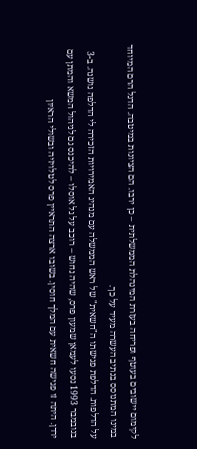לקימום יישובים בעוטף ופריחה בעזרת המינהלת הממשלתית – כן ירבו. הם הציונות במיטבה. הדגל הרם המיוחד במינו המתנוסס בנתיב העשרה מעיד על כך.
על הדלפות. הדלפת פגישתו ה"חשאית" של ראש הממשלה עם מנהיג האמירויות הזכירה לי הדלפה נושנה. ב-3 בנובמבר 1993 נסעו לעמאן שמעון פרס, שהיה נחוש – רוכב על גל אוסלו – להיכנס גם לניהול המשא והמתן עם ירדן. היתה זו פגישה חשאית עם המלך חוסין. בשובו ארצה התראיין פרס לטלויזיה ובשולי הראיון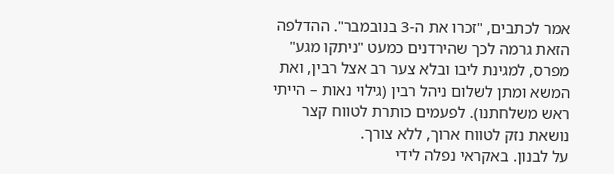אמר לכתבים, "זכרו את ה-3 בנובמבר". ההדלפה הזאת גרמה לכך שהירדנים כמעט "ניתקו מגע" מפרס, למגינת ליבו ובלא צער רב אצל רבין, ואת המשא ומתן לשלום ניהל רבין (גילוי נאות – הייתי ראש משלחתנו). לפעמים כותרת לטווח קצר נושאת נזק לטווח ארוך, ללא צורך.
על לבנון. באקראי נפלה לידי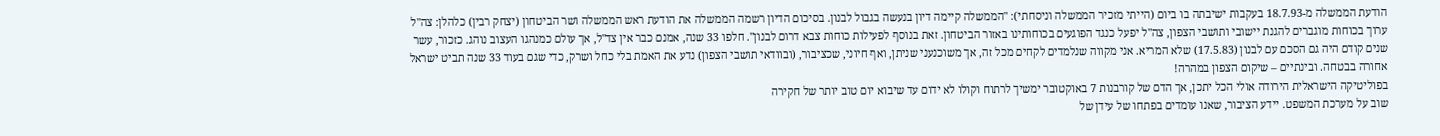הודעת הממשלה מ-18.7.93 בעקבות ישיבתה בו ביום (הייתי מזכיר הממשלה וניסחתי): "הממשלה קיימה דיון בנעשה בגבול לבנון. בסיכום הדיון רשמה הממשלה את הודעת ראש הממשלה ושר הביטחון (יצחק רבין) כלהלן: צה"ל ערוך בכוחות מוגברים להגנת יישובי ותושבי הצפון, צה"ל יפעל כנגד הפוגעים בכוחותינו באזור הביטחון. זאת בנוסף לפעילות כוחות צבא דרום לבנון". חלפו 33 שנה, אמנם כבר אין צד"ל, אך עולם כמנהגו העצוב נוהג. כזכור, עשר שנים קודם היה גם הסכם עם לבנון (17.5.83) שלא המריא. אני מקווה שנלמדים לקחים מכל זה, אך משוכנעני שניתן, ואף חיוני, שכציבור, (ובוודאי תושבי הצפון) נדע את האמת בלי כחל ושרק, כדי שגם בעוד 33 שנה תביט ישראל אחורה בבטחה. ובינתיים – שיקום הצפון במהרה!
בפוליטיקה הישראלית הירודה אולי הכל יתכן, אך הדם של קורבנות 7 באוקטובר ימשיך לרתוח וקולו לא ידום עד שיבוא יום טוב יותר של חקירה
שוב על מערכת המשפט. יידע הציבור, שאנו עומדים בפתחו של עידן של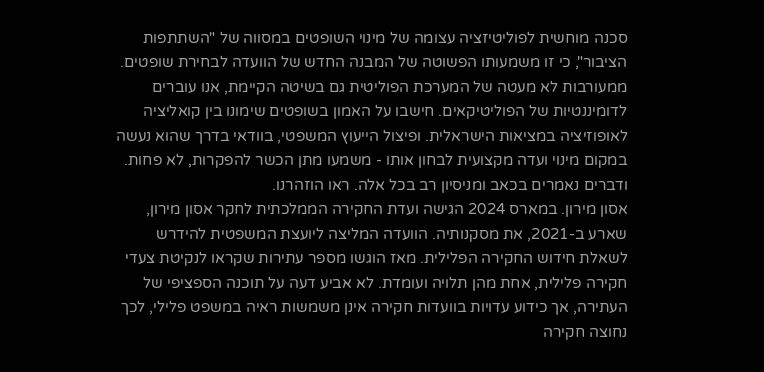סכנה מוחשית לפוליטיזציה עצומה של מינוי השופטים במסווה של "השתתפות הציבור", כי זו משמעותו הפשוטה של המבנה החדש של הוועדה לבחירת שופטים. ממעורבות לא מעטה של המערכת הפוליטית גם בשיטה הקיימת, אנו עוברים לדומיננטיות של הפוליטיקאים. חישבו על האמון בשופטים שימונו בין קואליציה לאופוזיציה במציאות הישראלית. ופיצול הייעוץ המשפטי, בוודאי בדרך שהוא נעשה במקום מינוי ועדה מקצועית לבחון אותו - משמעו מתן הכשר להפקרות, לא פחות. ודברים נאמרים בכאב ומניסיון רב בכל אלה. ראו הוזהרנו.
אסון מירון. במארס 2024 הגישה ועדת החקירה הממלכתית לחקר אסון מירון, שארע ב-2021, את מסקנותיה. הוועדה המליצה ליועצת המשפטית להידרש לשאלת חידוש החקירה הפלילית. מאז הוגשו מספר עתירות שקראו לנקיטת צעדי חקירה פלילית, אחת מהן תלויה ועומדת. לא אביע דעה על תוכנה הספציפי של העתירה, אך כידוע עדויות בוועדות חקירה אינן משמשות ראיה במשפט פלילי, לכך נחוצה חקירה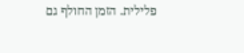פלילית. הזמן החולף גם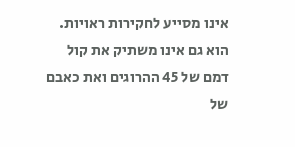אינו מסייע לחקירות ראויות. הוא גם אינו משתיק את קול דמם של 45 ההרוגים ואת כאבם של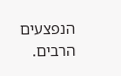הנפצעים הרבים.